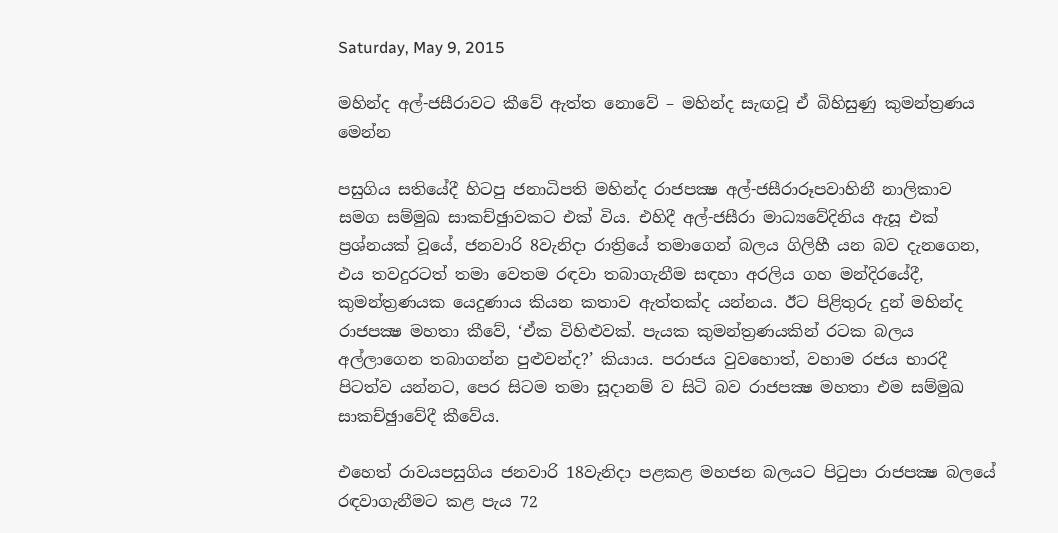Saturday, May 9, 2015

මහින්ද අල්-ජසීරාවට කීවේ ඇත්ත නොවේ – මහින්ද සැඟවූ ඒ බිහිසුණු කුමන්ත්‍රණය මෙන්න

පසුගිය සතියේදී හිටපු ජනාධිපති මහින්ද රාජපක්‍ෂ අල්-ජසීරාරූපවාහිනී නාලිකාව සමග සම්මුඛ සාකච්ඡුාවකට එක් විය. එහිදී අල්-ජසීරා මාධ්‍යවේදිනිය ඇසූ එක් ප්‍රශ්නයක් වූයේ, ජනවාරි 8වැනිදා රාත්‍රියේ තමාගෙන් බලය ගිලිහී යන බව දැනගෙන, එය තවදුරටත් තමා වෙතම රඳවා තබාගැනීම සඳහා අරලිය ගහ මන්දිරයේදී, කුමන්ත්‍රණයක යෙදුණාය කියන කතාව ඇත්තක්ද යන්නය. ඊට පිළිතුරු දුන් මහින්ද රාජපක්‍ෂ මහතා කීවේ, ‘ඒක විහිළුවක්. පැයක කුමන්ත්‍රණයකින් රටක බලය අල්ලාගෙන තබාගන්න පුළුවන්ද?’ කියාය. පරාජය වුවහොත්, වහාම රජය භාරදී පිටත්ව යන්නට, පෙර සිටම තමා සූදානම් ව සිටි බව රාජපක්‍ෂ මහතා එම සම්මුඛ සාකච්ඡුාවේදී කීවේය.

එහෙත් රාවයපසුගිය ජනවාරි 18වැනිදා පළකළ මහජන බලයට පිටුපා රාජපක්‍ෂ බලයේ රඳවාගැනීමට කළ පැය 72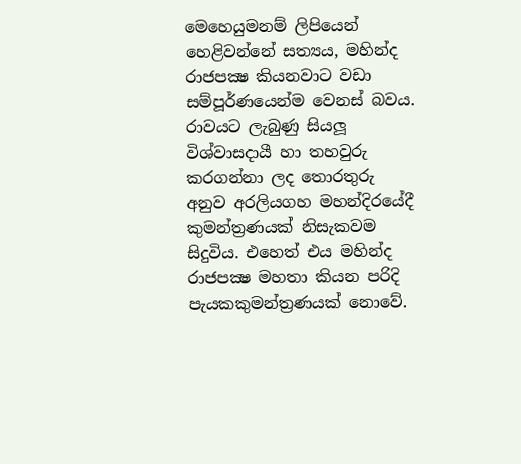මෙහෙයුමනම් ලිපියෙන් හෙළිවන්නේ සත්‍යය, මහින්ද රාජපක්‍ෂ කියනවාට වඩා සම්පූර්ණයෙන්ම වෙනස් බවය. රාවයට ලැබුණු සියලූ විශ්වාසදායී හා තහවුරු කරගන්නා ලද තොරතුරු අනුව අරලියගහ මහන්දිරයේදී කුමන්ත්‍රණයක් නිසැකවම සිදුවිය. එහෙත් එය මහින්ද රාජපක්‍ෂ මහතා කියන පරිදි පැයකකුමන්ත්‍රණයක් නොවේ.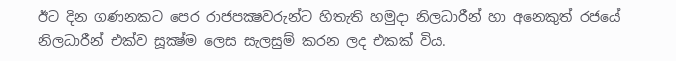ඊට දින ගණනකට පෙර රාජපක්‍ෂවරුන්ට හිතැති හමුදා නිලධාරීන් හා අනෙකුත් රජයේ නිලධාරීන් එක්ව සූක්‍ෂ්ම ලෙස සැලසුම් කරන ලද එකක් විය.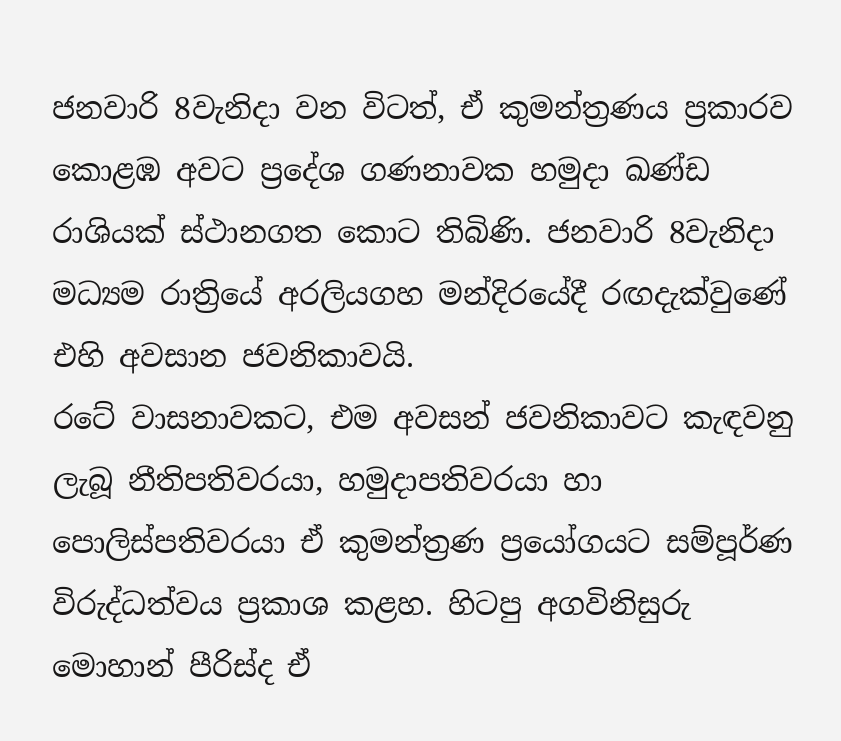ජනවාරි 8වැනිදා වන විටත්, ඒ කුමන්ත්‍රණය ප්‍රකාරව කොළඹ අවට ප්‍රදේශ ගණනාවක හමුදා ඛණ්ඩ රාශියක් ස්ථානගත කොට තිබිණි. ජනවාරි 8වැනිදා මධ්‍යම රාත්‍රියේ අරලියගහ මන්දිරයේදී රඟදැක්වුණේ එහි අවසාන ජවනිකාවයි.
රටේ වාසනාවකට, එම අවසන් ජවනිකාවට කැඳවනු ලැබූ නීතිපතිවරයා, හමුදාපතිවරයා හා පොලිස්පතිවරයා ඒ කුමන්ත්‍රණ ප්‍රයෝගයට සම්පූර්ණ විරුද්ධත්වය ප්‍රකාශ කළහ. හිටපු අගවිනිසුරු මොහාන් පීරිස්ද ඒ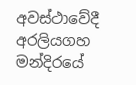අවස්ථාවේදී අරලියගහ මන්දිරයේ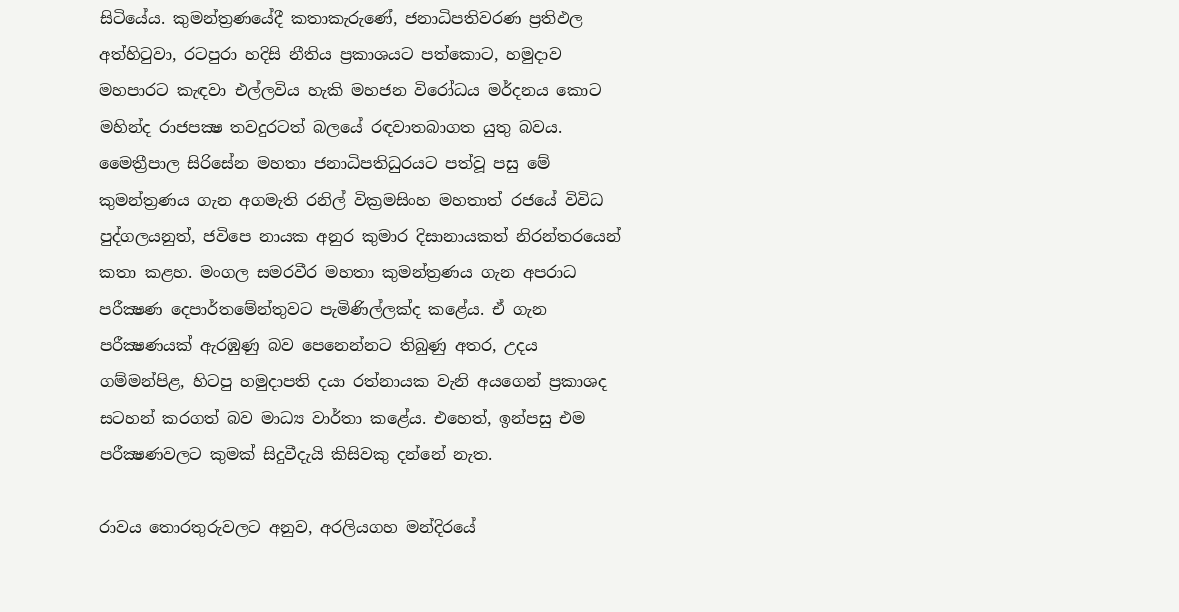සිටියේය. කුමන්ත්‍රණයේදී කතාකැරුණේ, ජනාධිපතිවරණ ප්‍රතිඵල අත්හිටුවා, රටපුරා හදිසි නීතිය ප්‍රකාශයට පත්කොට, හමුදාව මහපාරට කැඳවා එල්ලවිය හැකි මහජන විරෝධය මර්දනය කොට මහින්ද රාජපක්‍ෂ තවදුරටත් බලයේ රඳවාතබාගත යුතු බවය.
මෛත්‍රීපාල සිරිසේන මහතා ජනාධිපතිධුරයට පත්වූ පසු මේ කුමන්ත්‍රණය ගැන අගමැති රනිල් වික්‍රමසිංහ මහතාත් රජයේ විවිධ පුද්ගලයනුත්, ජවිපෙ නායක අනුර කුමාර දිසානායකත් නිරන්තරයෙන් කතා කළහ. මංගල සමරවීර මහතා කුමන්ත්‍රණය ගැන අපරාධ පරීක්‍ෂණ දෙපාර්තමේන්තුවට පැමිණිල්ලක්ද කළේය. ඒ ගැන පරීක්‍ෂණයක් ඇරඹුණු බව පෙනෙන්නට තිබුණු අතර, උදය ගම්මන්පිළ, හිටපු හමුදාපති දයා රත්නායක වැනි අයගෙන් ප්‍රකාශද සටහන් කරගත් බව මාධ්‍ය වාර්තා කළේය. එහෙත්, ඉන්පසු එම පරීක්‍ෂණවලට කුමක් සිදුවීදැයි කිසිවකු දන්නේ නැත.

රාවය තොරතුරුවලට අනුව, අරලියගහ මන්දිරයේ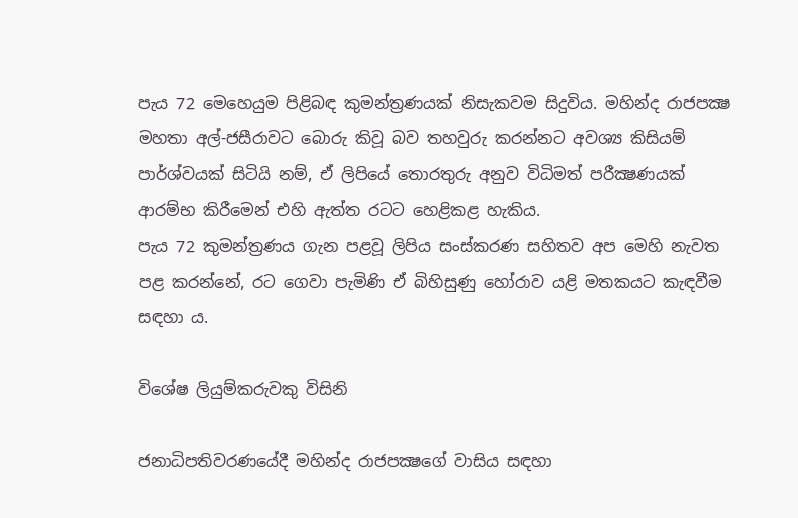පැය 72 මෙහෙයුම පිළිබඳ කුමන්ත්‍රණයක් නිසැකවම සිදුවිය. මහින්ද රාජපක්‍ෂ මහතා අල්-ජසීරාවට බොරු කිවූ බව තහවුරු කරන්නට අවශ්‍ය කිසියම් පාර්ශ්වයක් සිටියි නම්, ඒ ලිපියේ තොරතුරු අනුව විධිමත් පරීක්‍ෂණයක් ආරම්භ කිරීමෙන් එහි ඇත්ත රටට හෙළිකළ හැකිය.
පැය 72 කුමන්ත්‍රණය ගැන පළවූ ලිපිය සංස්කරණ සහිතව අප මෙහි නැවත පළ කරන්නේ, රට ගෙවා පැමිණි ඒ බිහිසුණු හෝරාව යළි මතකයට කැඳවීම සඳහා ය.

විශේෂ ලියුම්කරුවකු විසිනි

ජනාධිපතිවරණයේදී මහින්ද රාජපක්‍ෂගේ වාසිය සඳහා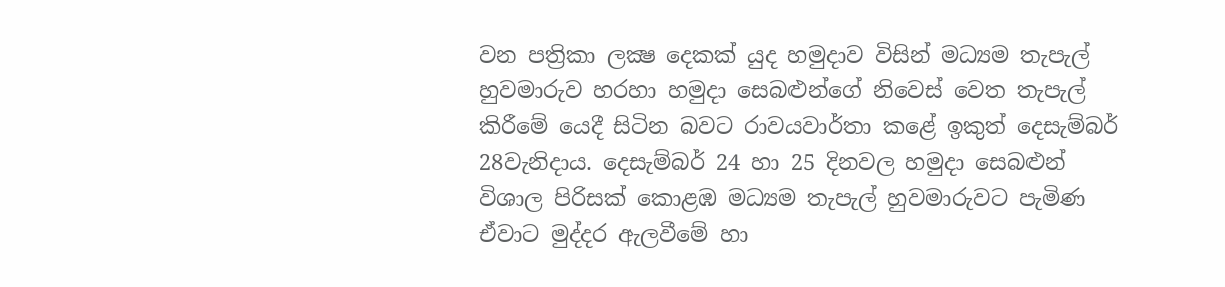වන පත්‍රිකා ලක්‍ෂ දෙකක් යුද හමුදාව විසින් මධ්‍යම තැපැල් හුවමාරුව හරහා හමුදා සෙබළුන්ගේ නිවෙස් වෙත තැපැල් කිරීමේ යෙදී සිටින බවට රාවයවාර්තා කළේ ඉකුත් දෙසැම්බර් 28වැනිදාය. දෙසැම්බර් 24 හා 25 දිනවල හමුදා සෙබළුන් විශාල පිරිසක් කොළඹ මධ්‍යම තැපැල් හුවමාරුවට පැමිණ ඒවාට මුද්දර ඇලවීමේ හා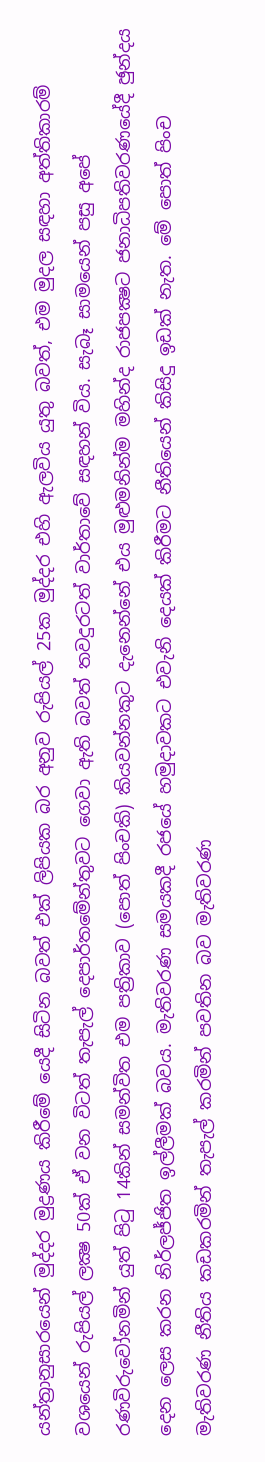යන්ත්‍රානුසාරයෙන් මුද්දර මුද්‍රණය කිරීමේ යෙදී සිටින බවත් එක් ලිපියක බර අනුව රුපියල් 25ක මුද්දර එහි ඇලවිය යුතු බවත්, එම මුදල සඳහා අත්තිකාරම් වශයෙන් රුපියල් ලක්‍ෂ 50ක් ඒ වන විටත් තැපැල් දෙපාර්තමේන්තුවට ගෙවා ඇති බවත් තවදුරටත් වාර්තාවේ සඳහන් විය. සැබෑ සාමයෙන් පසු අපේ රණවිරුවෝනමින් යුත් පිටු 14කින් සමන්විත එම පත්‍රිකාව (පොත් පිංචකි) කියවන්නකුට දැනෙන්නේ එය මුළුමනින්ම මහින්ද රාජපක්‍ෂට ජනාධිපතිවරණයේදී ඡුන්දය දෙන ලෙස කරන නිර්ලජ්ජිත ඉල්ලීමක් බවය. මැතිවරණ සමයකදී රජයේ හමුදාවකට එවැනි දෙයක් කිරීමට නීතියෙන් කිසිදු ඉඩක් නැත. මේ පොත් පිංච මැතිවරණ නීතිය කඩකරමින් තැපැල් කරමින් පවතින බව මැතිවරණ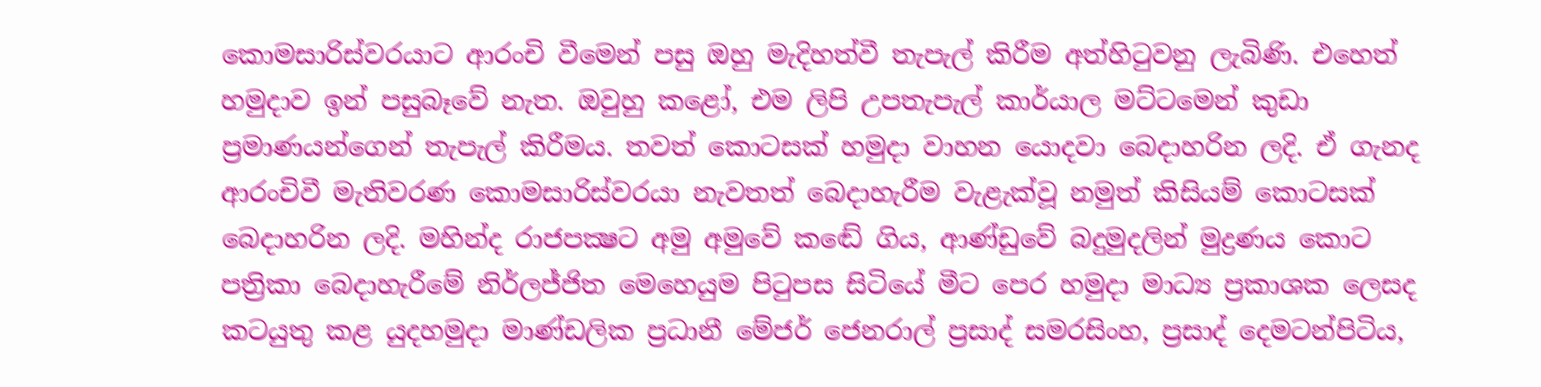කොමසාරිස්වරයාට ආරංචි වීමෙන් පසු ඔහු මැදිහත්වී තැපැල් කිරීම අත්හිටුවනු ලැබිණි. එහෙත් හමුදාව ඉන් පසුබෑවේ නැත. ඔවුහු කළෝ, එම ලිපි උපතැපැල් කාර්යාල මට්ටමෙන් කුඩා ප්‍රමාණයන්ගෙන් තැපැල් කිරීමය. තවත් කොටසක් හමුදා වාහන යොදවා බෙදාහරින ලදි. ඒ ගැනද ආරංචිවී මැතිවරණ කොමසාරිස්වරයා නැවතත් බෙදාහැරීම වැළැක්වූ නමුත් කිසියම් කොටසක් බෙදාහරින ලදි. මහින්ද රාජපක්‍ෂට අමු අමුවේ කඬේ ගිය, ආණ්ඩුවේ බදුමුදලින් මුද්‍රණය කොට පත්‍රිකා බෙදාහැරීමේ නිර්ලජ්ජිත මෙහෙයුම පිටුපස සිටියේ මීට පෙර හමුදා මාධ්‍ය ප්‍රකාශක ලෙසද කටයුතු කළ යුදහමුදා මාණ්ඩලික ප්‍රධානී මේජර් ජෙනරාල් ප්‍රසාද් සමරසිංහ, ප්‍රසාද් දෙමටන්පිටිය,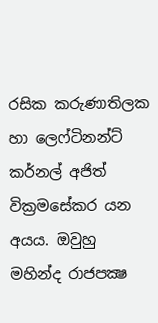රසික කරුණාතිලක හා ලෙෆ්ටිනන්ට් කර්නල් අජිත් වික්‍රමසේකර යන අයය. ඔවුහු මහින්ද රාජපක්‍ෂ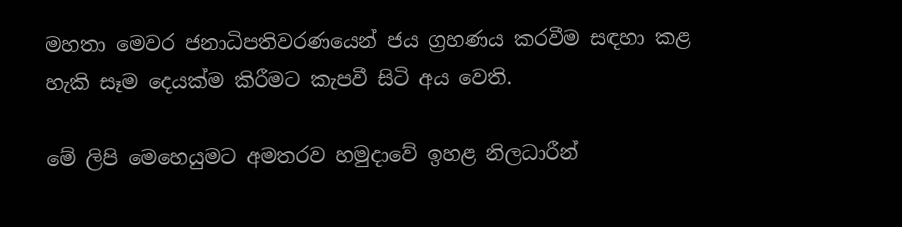මහතා මෙවර ජනාධිපතිවරණයෙන් ජය ග්‍රහණය කරවීම සඳහා කළ හැකි සෑම දෙයක්ම කිරීමට කැපවී සිටි අය වෙති.

මේ ලිපි මෙහෙයුමට අමතරව හමුදාවේ ඉහළ නිලධාරීන්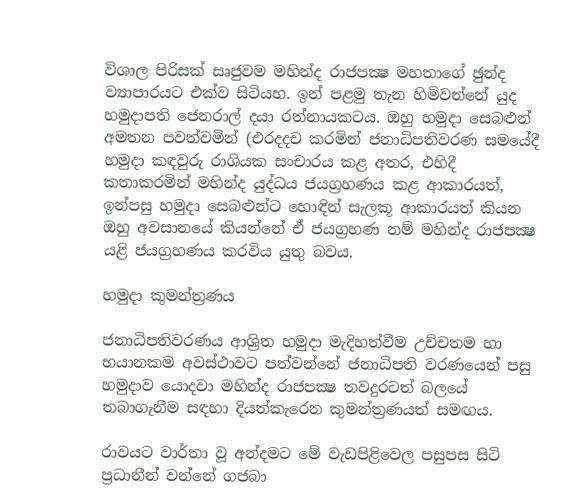විශාල පිරිසක් සෘජුවම මහින්ද රාජපක්‍ෂ මහතාගේ ඡුන්ද ව්‍යාපාරයට එක්ව සිටියහ. ඉන් පළමු තැන හිමිවන්නේ යුද හමුදාපති ජෙනරාල් දයා රත්නායකටය. ඔහු හමුදා සෙබළුන් අමතන පවත්වමින් (එරදදච කරමින් ජනාධිපතිවරණ සමයේදී හමුදා කඳවුරු රාශියක සංචාරය කළ අතර, එහිදී කතාකරමින් මහින්ද යුද්ධය ජයග්‍රහණය කළ ආකාරයත්, ඉන්පසු හමුදා සෙබළුන්ට හොඳින් සැලකූ ආකාරයත් කියන ඔහු අවසානයේ කියන්නේ ඒ ජයග්‍රහණ නම් මහින්ද රාජපක්‍ෂ යළි ජයග්‍රහණය කරවිය යුතු බවය.

හමුදා කුමන්ත්‍රණය

ජනාධිපතිවරණය ආශ්‍රිත හමුදා මැදිහත්වීම උච්චතම හා භයානකම අවස්ථාවට පත්වන්නේ ජනාධිපති වරණයෙන් පසු හමුදාව යොදවා මහින්ද රාජපක්‍ෂ තවදුරටත් බලයේ තබාගැනීම සඳහා දියත්කැරෙන කුමන්ත්‍රණයත් සමඟය.

රාවයට වාර්තා වූ අන්දමට මේ වැඩපිළිවෙල පසුපස සිටි ප්‍රධානීන් වන්නේ ගජබා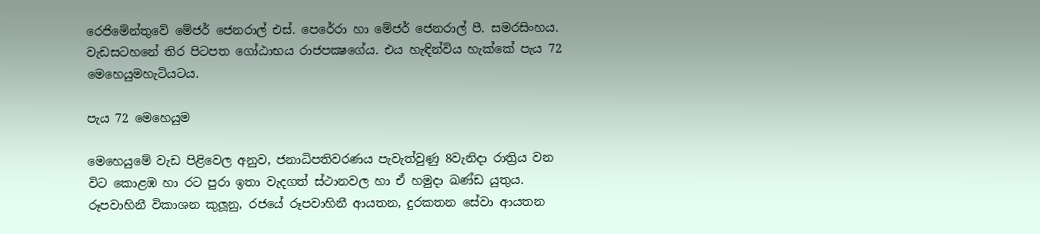රෙජිමේන්තුවේ මේජර් ජෙනරාල් එස්. පෙරේරා හා මේජර් ජෙනරාල් පී. සමරසිංහය. වැඩසටහනේ තිර පිටපත ගෝඨාභය රාජපක්‍ෂගේය. එය හැඳින්විය හැක්කේ පැය 72 මෙහෙයුමහැටියටය.

පැය 72 මෙහෙයුම

මෙහෙයුමේ වැඩ පිළිවෙල අනුව, ජනාධිපතිවරණය පැවැත්වුණු 8වැනිදා රාත්‍රිය වන විට කොළඹ හා රට පුරා ඉතා වැදගත් ස්ථානවල හා ඒ හමුදා ඛණ්ඩ යුතුය. රූපවාහිනී විකාශන කුලූනු, රජයේ රූපවාහිනී ආයතන, දුරකතන සේවා ආයතන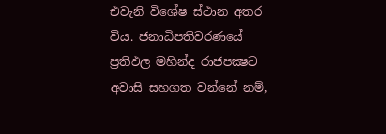එවැනි විශේෂ ස්ථාන අතර විය. ජනාධිපතිවරණයේ ප්‍රතිඵල මහින්ද රාජපක්‍ෂට අවාසි සහගත වන්නේ නම්,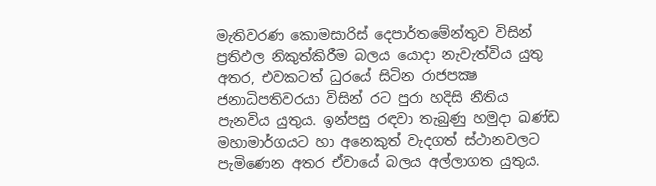මැතිවරණ කොමසාරිස් දෙපාර්තමේන්තුව විසින් ප්‍රතිඵල නිකුත්කිරීම බලය යොදා නැවැත්විය යුතු අතර, එවකටත් ධුරයේ සිටින රාජපක්‍ෂ ජනාධිපතිවරයා විසින් රට පුරා හදිසි නීතිය පැනවිය යුතුය. ඉන්පසු රඳවා තැබුණු හමුදා ඛණ්ඩ මහාමාර්ගයට හා අනෙකුත් වැදගත් ස්ථානවලට පැමිණෙන අතර ඒවායේ බලය අල්ලාගත යුතුය.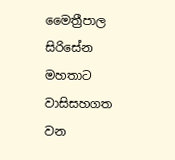මෛත්‍රීපාල සිරිසේන මහතාට වාසිසහගත වන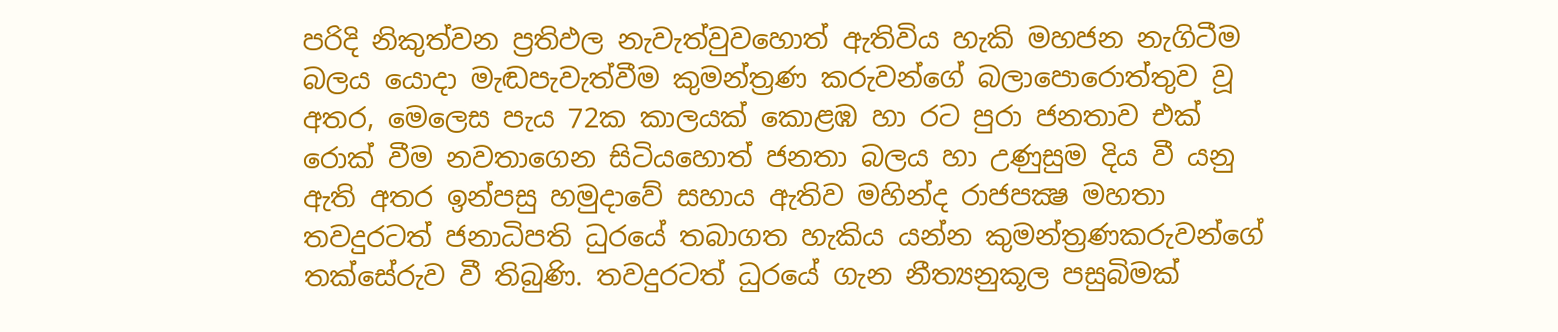පරිදි නිකුත්වන ප්‍රතිඵල නැවැත්වුවහොත් ඇතිවිය හැකි මහජන නැගිටීම බලය යොදා මැඬපැවැත්වීම කුමන්ත්‍රණ කරුවන්ගේ බලාපොරොත්තුව වූ අතර, මෙලෙස පැය 72ක කාලයක් කොළඹ හා රට පුරා ජනතාව එක් රොක් වීම නවතාගෙන සිටියහොත් ජනතා බලය හා උණුසුම දිය වී යනු ඇති අතර ඉන්පසු හමුදාවේ සහාය ඇතිව මහින්ද රාජපක්‍ෂ මහතා තවදුරටත් ජනාධිපති ධුරයේ තබාගත හැකිය යන්න කුමන්ත්‍රණකරුවන්ගේ තක්සේරුව වී තිබුණි. තවදුරටත් ධුරයේ ගැන නීත්‍යනුකූල පසුබිමක්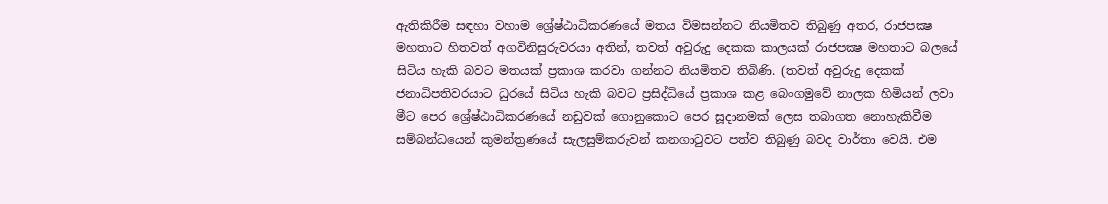ඇතිකිරීම සඳහා වහාම ශ්‍රේෂ්ඨාධිකරණයේ මතය විමසන්නට නියමිතව තිබුණු අතර, රාජපක්‍ෂ මහතාට හිතවත් අගවිනිසුරුවරයා අතින්, තවත් අවුරුදු දෙකක කාලයක් රාජපක්‍ෂ මහතාට බලයේ සිටිය හැකි බවට මතයක් ප්‍රකාශ කරවා ගන්නට නියමිතව තිබිණි. (තවත් අවුරුදු දෙකක් ජනාධිපතිවරයාට ධුරයේ සිටිය හැකි බවට ප්‍රසිද්ධියේ ප්‍රකාශ කළ බෙංගමුවේ නාලක හිමියන් ලවා මීට පෙර ශ්‍රේෂ්ඨාධිකරණයේ නඩුවක් ගොනුකොට පෙර සූදානමක් ලෙස තබාගත නොහැකිවීම සම්බන්ධයෙන් කුමන්ත්‍රණයේ සැලසුම්කරුවන් කනගාටුවට පත්ව තිබුණු බවද වාර්තා වෙයි. එම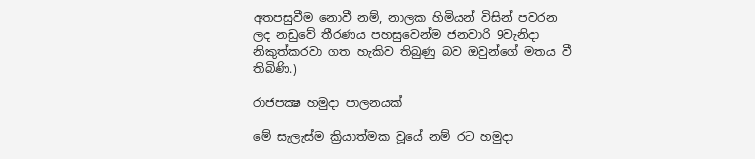අතපසුවීම නොවී නම්, නාලක හිමියන් විසින් පවරන ලද නඩුවේ තීරණය පහසුවෙන්ම ජනවාරි 9වැනිදා නිකුත්කරවා ගත හැකිව තිබුණු බව ඔවුන්ගේ මතය වී තිබිණි.)

රාජපක්‍ෂ හමුදා පාලනයක්

මේ සැලැස්ම ක්‍රියාත්මක වූයේ නම් රට හමුදා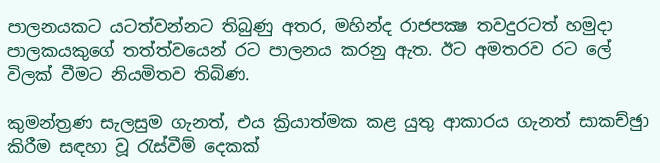පාලනයකට යටත්වන්නට තිබුණු අතර, මහින්ද රාජපක්‍ෂ තවදුරටත් හමුදා පාලකයකුගේ තත්ත්වයෙන් රට පාලනය කරනු ඇත. ඊට අමතරව රට ලේ විලක් වීමට නියමිතව තිබිණ.

කුමන්ත්‍රණ සැලසුම ගැනත්, එය ක්‍රියාත්මක කළ යුතු ආකාරය ගැනත් සාකච්ඡුා කිරීම සඳහා වූ රැස්වීම් දෙකක්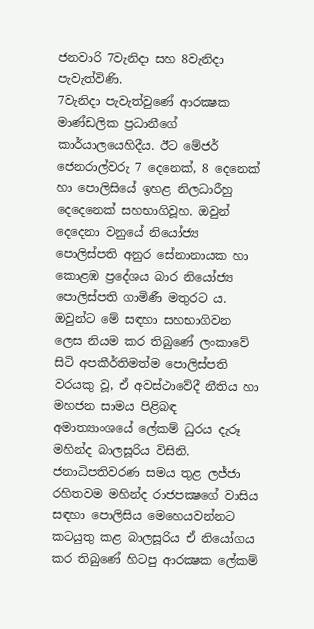ජනවාරි 7වැනිදා සහ 8වැනිදා පැවැත්විණි.
7වැනිදා පැවැත්වුණේ ආරක්‍ෂක මාණ්ඩලික ප්‍රධානීගේ කාර්යාලයෙහිදීය. ඊට මේජර් ජෙනරාල්වරු 7 දෙනෙක්, 8 දෙනෙක් හා පොලිසියේ ඉහළ නිලධාරීහු දෙදෙනෙක් සහභාගිවූහ. ඔවුන් දෙදෙනා වනුයේ නියෝජ්‍ය පොලිස්පති අනුර සේනානායක හා කොළඹ ප්‍රදේශය බාර නියෝජ්‍ය පොලිස්පති ගාමිණී මතුරට ය. ඔවුන්ට මේ සඳහා සහභාගිවන ලෙස නියම කර තිබුණේ ලංකාවේ සිටි අපකීර්තිමත්ම පොලිස්පති වරයකු වූ, ඒ අවස්ථාවේදී නීතිය හා මහජන සාමය පිළිබඳ අමාත්‍යාංශයේ ලේකම් ධුරය දැරූ මහින්ද බාලසූරිය විසිනි. ජනාධිපතිවරණ සමය තුළ ලජ්ජා රහිතවම මහින්ද රාජපක්‍ෂගේ වාසිය සඳහා පොලිසිය මෙහෙයවන්නට කටයුතු කළ බාලසූරිය ඒ නියෝගය කර තිබුණේ හිටපු ආරක්‍ෂක ලේකම්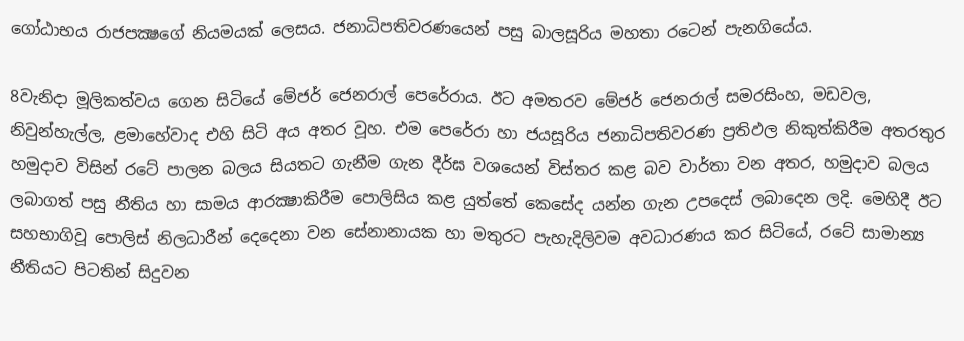ගෝඨාභය රාජපක්‍ෂගේ නියමයක් ලෙසය. ජනාධිපතිවරණයෙන් පසු බාලසූරිය මහතා රටෙන් පැනගියේය.

8වැනිදා මූලිකත්වය ගෙන සිටියේ මේජර් ජෙනරාල් පෙරේරාය. ඊට අමතරව මේජර් ජෙනරාල් සමරසිංහ, මඩවල, නිවුන්හැල්ල, ළමාහේවාද එහි සිටි අය අතර වූහ. එම පෙරේරා හා ජයසූරිය ජනාධිපතිවරණ ප්‍රතිඵල නිකුත්කිරීම අතරතුර හමුදාව විසින් රටේ පාලන බලය සියතට ගැනීම ගැන දීර්ඝ වශයෙන් විස්තර කළ බව වාර්තා වන අතර, හමුදාව බලය ලබාගත් පසු නීතිය හා සාමය ආරක්‍ෂාකිරීම පොලිසිය කළ යුත්තේ කෙසේද යන්න ගැන උපදෙස් ලබාදෙන ලදි. මෙහිදී ඊට සහභාගිවූ පොලිස් නිලධාරීන් දෙදෙනා වන සේනානායක හා මතුරට පැහැදිලිවම අවධාරණය කර සිටියේ, රටේ සාමාන්‍ය නීතියට පිටතින් සිදුවන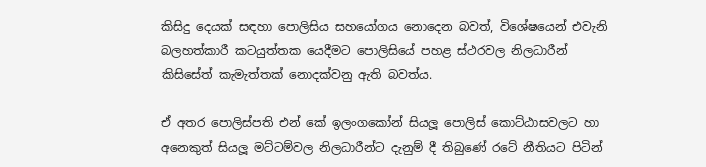කිසිදු දෙයක් සඳහා පොලිසිය සහයෝගය නොදෙන බවත්, විශේෂයෙන් එවැනි බලහත්කාරී කටයුත්තක යෙදීමට පොලිසියේ පහළ ස්ථරවල නිලධාරීන් කිසිසේත් කැමැත්තක් නොදක්වනු ඇති බවත්ය.

ඒ අතර පොලිස්පති එන් කේ ඉලංගකෝන් සියලූ පොලිස් කොට්ඨාසවලට හා අනෙකුත් සියලූ මට්ටම්වල නිලධාරීන්ට දැනුම් දී තිබුණේ රටේ නීතියට පිටින්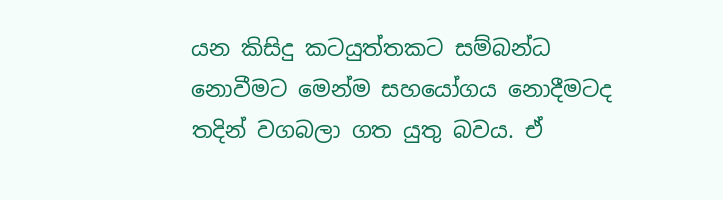යන කිසිදු කටයුත්තකට සම්බන්ධ නොවීමට මෙන්ම සහයෝගය නොදීමටද තදින් වගබලා ගත යුතු බවය. ඒ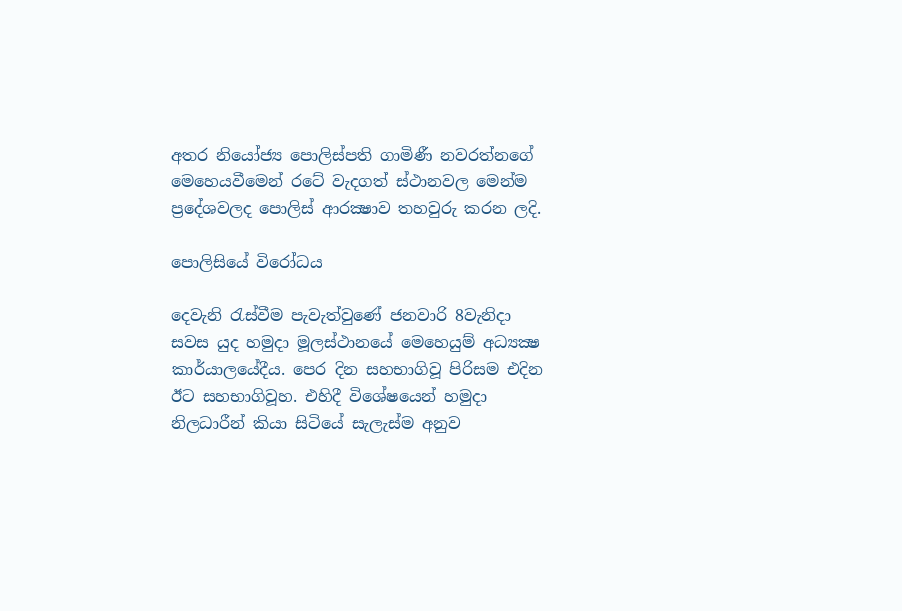අතර නියෝජ්‍ය පොලිස්පති ගාමිණී නවරත්නගේ මෙහෙයවීමෙන් රටේ වැදගත් ස්ථානවල මෙන්ම ප්‍රදේශවලද පොලිස් ආරක්‍ෂාව තහවුරු කරන ලදි.

පොලිසියේ විරෝධය

දෙවැනි රැස්වීම පැවැත්වුණේ ජනවාරි 8වැනිදා සවස යුද හමුදා මූලස්ථානයේ මෙහෙයුම් අධ්‍යක්‍ෂ කාර්යාලයේදීය. පෙර දින සහභාගිවූ පිරිසම එදින ඊට සහභාගිවූහ. එහිදී විශේෂයෙන් හමුදා නිලධාරීන් කියා සිටියේ සැලැස්ම අනුව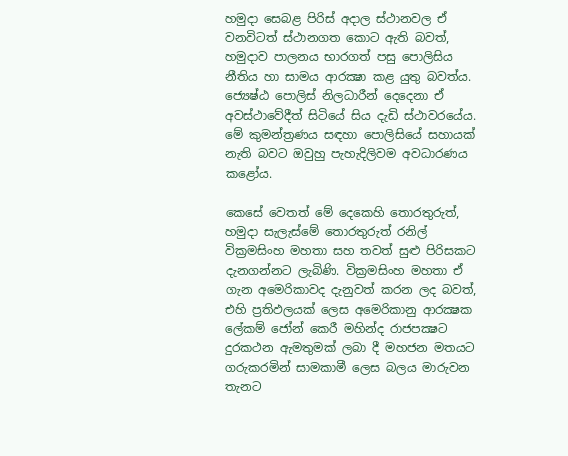හමුදා සෙබළ පිරිස් අදාල ස්ථානවල ඒ වනවිටත් ස්ථානගත කොට ඇති බවත්, හමුදාව පාලනය භාරගත් පසු පොලිසිය නීතිය හා සාමය ආරක්‍ෂා කළ යුතු බවත්ය. ජ්‍යෙෂ්ඨ පොලිස් නිලධාරීන් දෙදෙනා ඒ අවස්ථාවේදීත් සිටියේ සිය දැඩි ස්ථාවරයේය. මේ කුමන්ත්‍රණය සඳහා පොලිසියේ සහායක් නැති බවට ඔවුහු පැහැදිලිවම අවධාරණය කළෝය.

කෙසේ වෙතත් මේ දෙකෙහි තොරතුරුත්, හමුදා සැලැස්මේ තොරතුරුත් රනිල් වික්‍රමසිංහ මහතා සහ තවත් සුළු පිරිසකට දැනගන්නට ලැබිණි. වික්‍රමසිංහ මහතා ඒ ගැන අමෙරිකාවද දැනුවත් කරන ලද බවත්, එහි ප්‍රතිඵලයක් ලෙස අමෙරිකානු ආරක්‍ෂක ලේකම් ජෝන් කෙරී මහින්ද රාජපක්‍ෂට දුරකථන ඇමතුමක් ලබා දී මහජන මතයට ගරුකරමින් සාමකාමී ලෙස බලය මාරුවන තැනට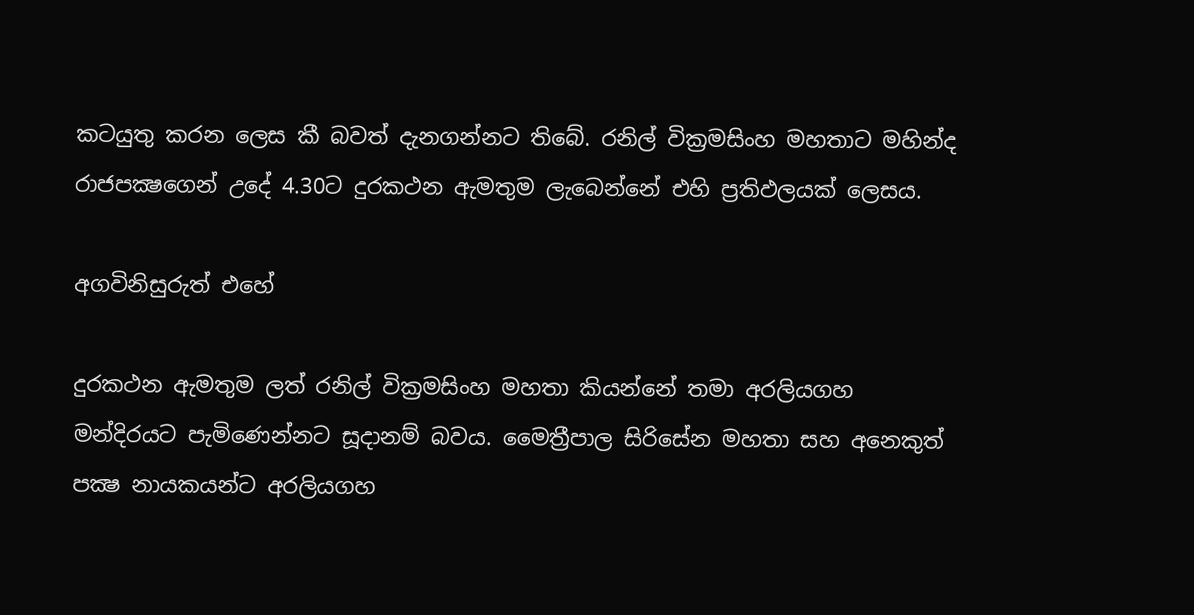කටයුතු කරන ලෙස කී බවත් දැනගන්නට තිබේ. රනිල් වික්‍රමසිංහ මහතාට මහින්ද රාජපක්‍ෂගෙන් උදේ 4.30ට දුරකථන ඇමතුම ලැබෙන්නේ එහි ප්‍රතිඵලයක් ලෙසය.

අගවිනිසුරුත් එහේ

දුරකථන ඇමතුම ලත් රනිල් වික්‍රමසිංහ මහතා කියන්නේ තමා අරලියගහ මන්දිරයට පැමිණෙන්නට සූදානම් බවය. මෛත්‍රීපාල සිරිසේන මහතා සහ අනෙකුත් පක්‍ෂ නායකයන්ට අරලියගහ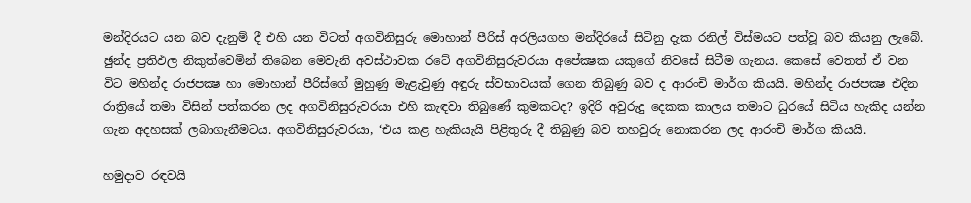මන්දිරයට යන බව දැනුම් දී එහි යන විටත් අගවිනිසුරු මොහාන් පීරිස් අරලියගහ මන්දිරයේ සිටිනු දැක රනිල් විස්මයට පත්වූ බව කියනු ලැබේ. ඡුන්ද ප්‍රතිඵල නිකුත්වෙමින් තිබෙන මෙවැනි අවස්ථාවක රටේ අගවිනිසුරුවරයා අපේක්‍ෂක යකුගේ නිවසේ සිටීම ගැනය. කෙසේ වෙතත් ඒ වන විට මහින්ද රාජපක්‍ෂ හා මොහාන් පීරිස්ගේ මුහුණු මැළැවුණු අඳුරු ස්වභාවයක් ගෙන තිබුණු බව ද ආරංචි මාර්ග කියයි. මහින්ද රාජපක්‍ෂ එදින රාත්‍රියේ තමා විසින් පත්කරන ලද අගවිනිසුරුවරයා එහි කැඳවා තිබුණේ කුමකටද? ඉදිරි අවුරුදු දෙකක කාලය තමාට ධුරයේ සිටිය හැකිද යන්න ගැන අදහසක් ලබාගැනීමටය. අගවිනිසුරුවරයා, ‘එය කළ හැකියැයි පිළිතුරු දී තිබුණු බව තහවුරු නොකරන ලද ආරංචි මාර්ග කියයි.

හමුදාව රඳවයි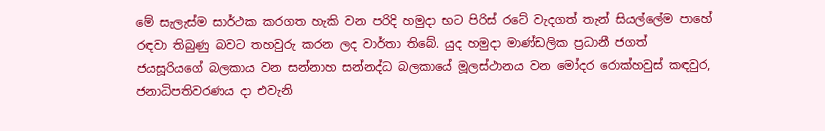මේ සැලැස්ම සාර්ථක කරගත හැකි වන පරිදි හමුදා භට පිරිස් රටේ වැදගත් තැන් සියල්ලේම පාහේ රඳවා තිබුණු බවට තහවුරු කරන ලද වාර්තා තිබේ. යුද හමුදා මාණ්ඩලික ප්‍රධානී ජගත් ජයසූරියගේ බලකාය වන සන්නාහ සන්නද්ධ බලකායේ මූලස්ථානය වන මෝදර රොක්හවුස් කඳවුර, ජනාධිපතිවරණය දා එවැනි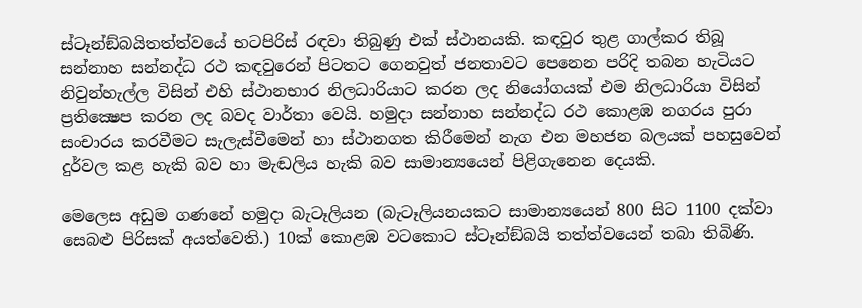ස්ටෑන්ඞ්බයිතත්ත්වයේ භටපිරිස් රඳවා තිබුණු එක් ස්ථානයකි. කඳවුර තුළ ගාල්කර තිබූ සන්නාහ සන්නද්ධ රථ කඳවුරෙන් පිටතට ගෙනවුත් ජනතාවට පෙනෙන පරිදි තබන හැටියට නිවුන්හැල්ල විසින් එහි ස්ථානභාර නිලධාරියාට කරන ලද නියෝගයක් එම නිලධාරියා විසින් ප්‍රතික්‍ෂෙප කරන ලද බවද වාර්තා වෙයි. හමුදා සන්නාහ සන්නද්ධ රථ කොළඹ නගරය පුරා සංචාරය කරවීමට සැලැස්වීමෙන් හා ස්ථානගත කිරීමෙන් නැග එන මහජන බලයක් පහසුවෙන් දුර්වල කළ හැකි බව හා මැඬලිය හැකි බව සාමාන්‍යයෙන් පිළිගැනෙන දෙයකි.

මෙලෙස අඩුම ගණනේ හමුදා බැටෑලියන (බැටෑලියනයකට සාමාන්‍යයෙන් 800 සිට 1100 දක්වා සෙබළු පිරිසක් අයත්වෙති.) 10ක් කොළඹ වටකොට ස්ටෑන්ඞ්බයි තත්ත්වයෙන් තබා තිබිණි.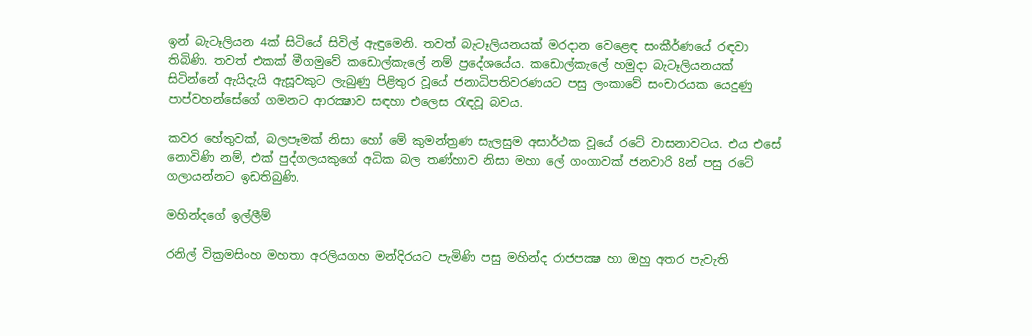ඉන් බැටෑලියන 4ක් සිටියේ සිවිල් ඇඳුමෙනි. තවත් බැටෑලියනයක් මරදාන වෙළෙඳ සංකීර්ණයේ රඳවා තිබිණි. තවත් එකක් මීගමුවේ කඩොල්කැලේ නම් ප්‍රදේශයේය. කඩොල්කැලේ හමුදා බැටෑලියනයක් සිටින්නේ ඇයිදැයි ඇසූවකුට ලැබුණු පිළිතුර වූයේ ජනාධිපතිවරණයට පසු ලංකාවේ සංචාරයක යෙදුණු පාප්වහන්සේගේ ගමනට ආරක්‍ෂාව සඳහා එලෙස රැඳවූ බවය.

කවර හේතුවක්, බලපෑමක් නිසා හෝ මේ කුමන්ත්‍රණ සැලසුම අසාර්ථක වූයේ රටේ වාසනාවටය. එය එසේ නොවිණි නම්, එක් පුද්ගලයකුගේ අධික බල තණ්හාව නිසා මහා ලේ ගංගාවක් ජනවාරි 8න් පසු රටේ ගලායන්නට ඉඩතිබුණි.

මහින්දගේ ඉල්ලීම්

රනිල් වික්‍රමසිංහ මහතා අරලියගහ මන්දිරයට පැමිණි පසු මහින්ද රාජපක්‍ෂ හා ඔහු අතර පැවැති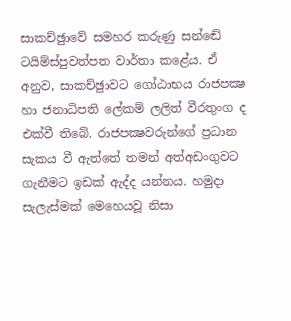සාකච්ඡුාවේ සමහර කරුණු සන්ඬේ ටයිම්ස්පුවත්පත වාර්තා කළේය. ඒ අනුව, සාකච්ඡුාවට ගෝඨාභය රාජපක්‍ෂ හා ජනාධිපති ලේකම් ලලිත් වීරතුංග ද එක්වී තිබේ. රාජපක්‍ෂවරුන්ගේ ප්‍රධාන සැකය වී ඇත්තේ තමන් අත්අඩංගුවට ගැනීමට ඉඩක් ඇද්ද යන්නය. හමුදා සැලැස්මක් මෙහෙයවූ නිසා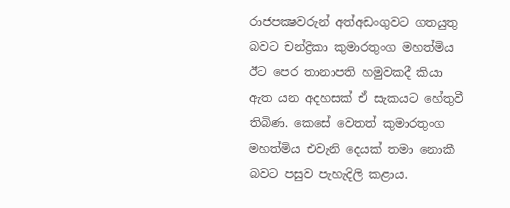රාජපක්‍ෂවරුන් අත්අඩංගුවට ගතයුතු බවට චන්ද්‍රිකා කුමාරතුංග මහත්මිය ඊට පෙර තානාපති හමුවකදී කියා ඇත යන අදහසක් ඒ සැකයට හේතුවී තිබිණ. කෙසේ වෙතත් කුමාරතුංග මහත්මිය එවැනි දෙයක් තමා නොකී බවට පසුව පැහැදිලි කළාය.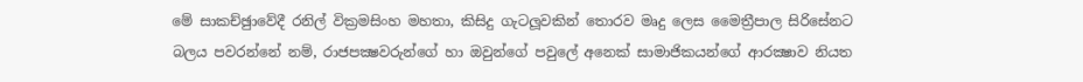මේ සාකච්ඡුාවේදී රනිල් වික්‍රමසිංහ මහතා, කිසිදු ගැටලූවකින් තොරව මෘදු ලෙස මෛත්‍රීපාල සිරිසේනට බලය පවරන්නේ නම්, රාජපක්‍ෂවරුන්ගේ හා ඔවුන්ගේ පවුලේ අනෙක් සාමාජිකයන්ගේ ආරක්‍ෂාව නියත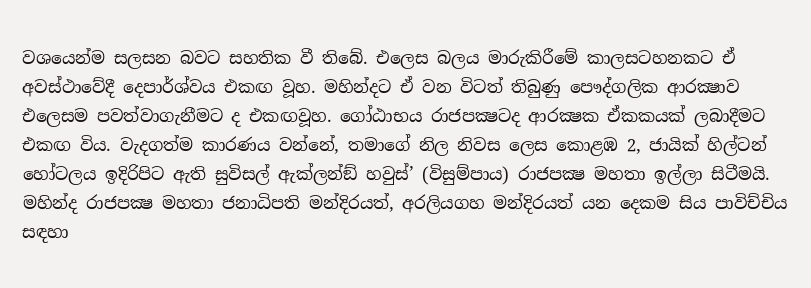වශයෙන්ම සලසන බවට සහතික වී තිබේ. එලෙස බලය මාරුකිරීමේ කාලසටහනකට ඒ අවස්ථාවේදී දෙපාර්ශ්වය එකඟ වූහ. මහින්දට ඒ වන විටත් තිබුණු පෞද්ගලික ආරක්‍ෂාව එලෙසම පවත්වාගැනීමට ද එකඟවූහ. ගෝඨාභය රාජපක්‍ෂටද ආරක්‍ෂක ඒකකයක් ලබාදීමට එකඟ විය. වැදගත්ම කාරණය වන්නේ, තමාගේ නිල නිවස ලෙස කොළඹ 2, ජායික් හිල්ටන් හෝටලය ඉදිරිපිට ඇති සුවිසල් ඇක්ලන්ඞ් හවුස්’ (විසුම්පාය) රාජපක්‍ෂ මහතා ඉල්ලා සිටීමයි. මහින්ද රාජපක්‍ෂ මහතා ජනාධිපති මන්දිරයත්, අරලියගහ මන්දිරයත් යන දෙකම සිය පාවිච්චිය සඳහා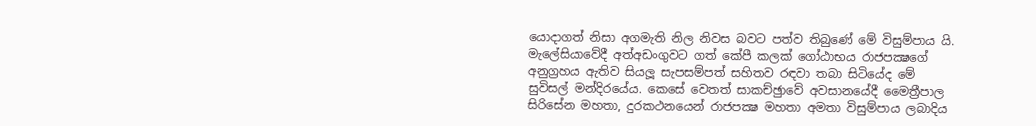යොදාගත් නිසා අගමැති නිල නිවස බවට පත්ව තිබුණේ මේ විසුම්පාය යි. මැලේසියාවේදී අත්අඩංගුවට ගත් කේපී කලක් ගෝඨාභය රාජපක්‍ෂගේ අනුග්‍රහය ඇතිව සියලූ සැපසම්පත් සහිතව රඳවා තබා සිටියේද මේ සුවිසල් මන්දිරයේය. කෙසේ වෙතත් සාකච්ඡුාවේ අවසානයේදී මෛත්‍රීපාල සිරිසේන මහතා, දුරකථනයෙන් රාජපක්‍ෂ මහතා අමතා විසුම්පාය ලබාදිය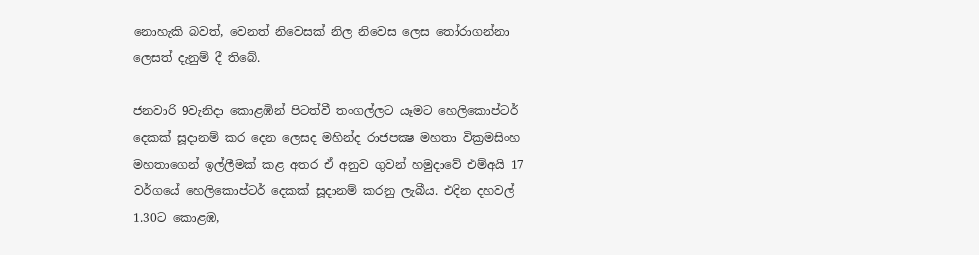නොහැකි බවත්, වෙනත් නිවෙසක් නිල නිවෙස ලෙස තෝරාගන්නා ලෙසත් දැනුම් දී තිබේ.

ජනවාරි 9වැනිදා කොළඹින් පිටත්වී තංගල්ලට යෑමට හෙලිකොප්ටර් දෙකක් සූදානම් කර දෙන ලෙසද මහින්ද රාජපක්‍ෂ මහතා වික්‍රමසිංහ මහතාගෙන් ඉල්ලීමක් කළ අතර ඒ අනුව ගුවන් හමුදාවේ එම්අයි 17 වර්ගයේ හෙලිකොප්ටර් දෙකක් සූදානම් කරනු ලැබීය. එදින දහවල් 1.30ට කොළඹ,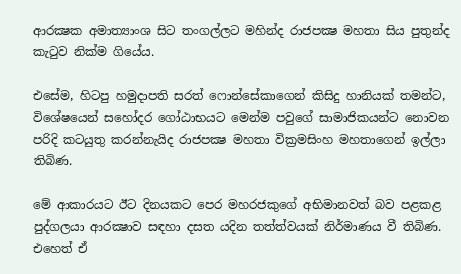ආරක්‍ෂක අමාත්‍යාංශ සිට තංගල්ලට මහින්ද රාජපක්‍ෂ මහතා සිය පුතුන්ද කැටුව නික්ම ගියේය.

එසේම, හිටපු හමුදාපති සරත් ෆොන්සේකාගෙන් කිසිදු හානියක් තමන්ට, විශේෂයෙන් සහෝදර ගෝඨාභයට මෙන්ම පවුගේ සාමාජිකයන්ට නොවන පරිදි කටයුතු කරන්නැයිද රාජපක්‍ෂ මහතා වික්‍රමසිංහ මහතාගෙන් ඉල්ලා තිබිණ.

මේ ආකාරයට ඊට දිනයකට පෙර මහරජකුගේ අභිමානවත් බව පළකළ පුද්ගලයා ආරක්‍ෂාව සඳහා දසත යදින තත්ත්වයක් නිර්මාණය වී තිබිණ. එහෙත් ඒ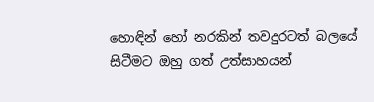හොඳින් හෝ නරකින් තවදුරටත් බලයේ සිටීමට ඔහු ගත් උත්සාහයන්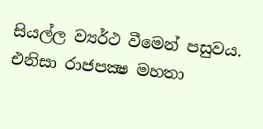සියල්ල ව්‍යර්ථ වීමෙන් පසුවය. එනිසා රාජපක්‍ෂ මහතා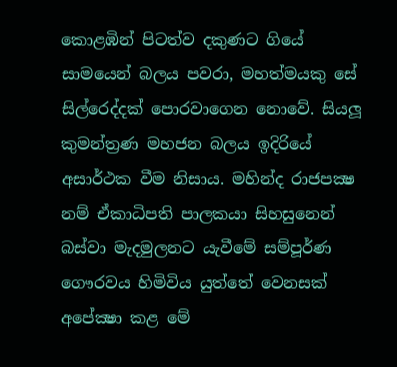කොළඹින් පිටත්ව දකුණට ගියේ සාමයෙන් බලය පවරා, මහත්මයකු සේ සිල්රෙද්දක් පොරවාගෙන නොවේ. සියලූ කුමන්ත්‍රණ මහජන බලය ඉදිරියේ අසාර්ථක වීම නිසාය. මහින්ද රාජපක්‍ෂ නම් ඒකාධිපති පාලකයා සිහසුනෙන් බස්වා මැදමුලනට යැවීමේ සම්පූර්ණ ගෞරවය හිමිවිය යුත්තේ වෙනසක් අපේක්‍ෂා කළ මේ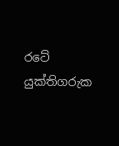රටේ යුක්තිගරුක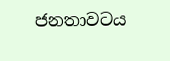ජනතාවටය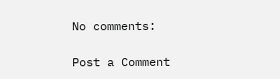No comments:

Post a Comment